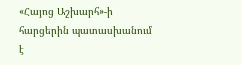«Հայոց Աշխարհ»-ի հարցերին պատասխանում է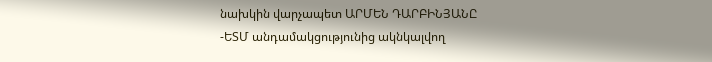նախկին վարչապետ ԱՐՄԵՆ ԴԱՐԲԻՆՅԱՆԸ
-ԵՏՄ անդամակցությունից ակնկալվող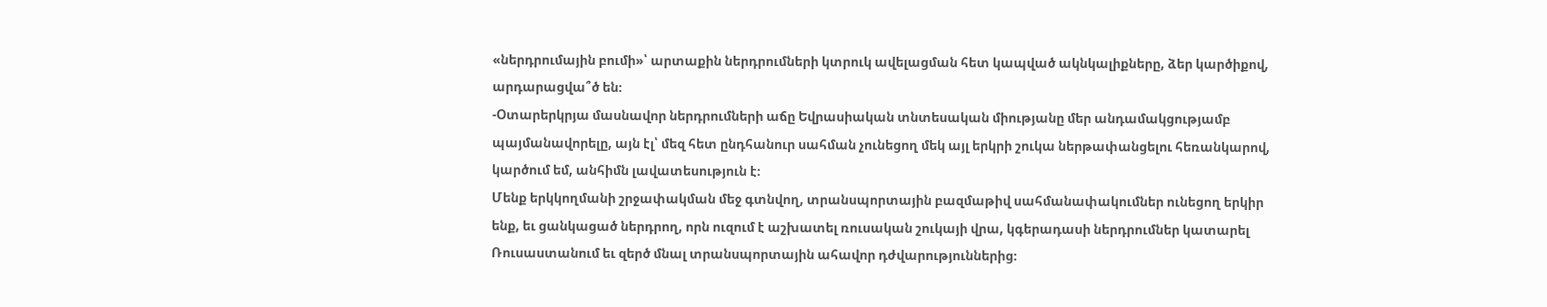«ներդրումային բումի»՝ արտաքին ներդրումների կտրուկ ավելացման հետ կապված ակնկալիքները, ձեր կարծիքով, արդարացվա՞ծ են։
-Օտարերկրյա մասնավոր ներդրումների աճը Եվրասիական տնտեսական միությանը մեր անդամակցությամբ պայմանավորելը, այն էլ՝ մեզ հետ ընդհանուր սահման չունեցող մեկ այլ երկրի շուկա ներթափանցելու հեռանկարով, կարծում եմ, անհիմն լավատեսություն է։
Մենք երկկողմանի շրջափակման մեջ գտնվող, տրանսպորտային բազմաթիվ սահմանափակումներ ունեցող երկիր ենք, եւ ցանկացած ներդրող, որն ուզում է աշխատել ռուսական շուկայի վրա, կգերադասի ներդրումներ կատարել Ռուսաստանում եւ զերծ մնալ տրանսպորտային ահավոր դժվարություններից։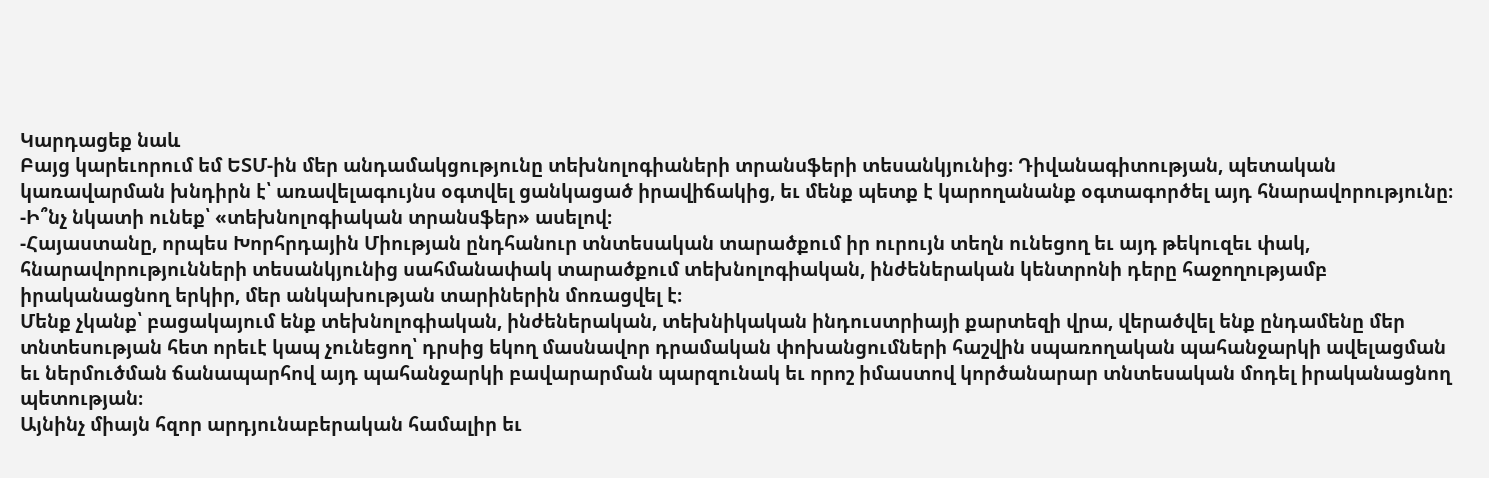Կարդացեք նաև
Բայց կարեւորում եմ ԵՏՄ-ին մեր անդամակցությունը տեխնոլոգիաների տրանսֆերի տեսանկյունից։ Դիվանագիտության, պետական կառավարման խնդիրն է՝ առավելագույնս օգտվել ցանկացած իրավիճակից, եւ մենք պետք է կարողանանք օգտագործել այդ հնարավորությունը։
-Ի՞նչ նկատի ունեք՝ «տեխնոլոգիական տրանսֆեր» ասելով։
-Հայաստանը, որպես Խորհրդային Միության ընդհանուր տնտեսական տարածքում իր ուրույն տեղն ունեցող եւ այդ թեկուզեւ փակ, հնարավորությունների տեսանկյունից սահմանափակ տարածքում տեխնոլոգիական, ինժեներական կենտրոնի դերը հաջողությամբ իրականացնող երկիր, մեր անկախության տարիներին մոռացվել է։
Մենք չկանք՝ բացակայում ենք տեխնոլոգիական, ինժեներական, տեխնիկական ինդուստրիայի քարտեզի վրա, վերածվել ենք ընդամենը մեր տնտեսության հետ որեւէ կապ չունեցող՝ դրսից եկող մասնավոր դրամական փոխանցումների հաշվին սպառողական պահանջարկի ավելացման եւ ներմուծման ճանապարհով այդ պահանջարկի բավարարման պարզունակ եւ որոշ իմաստով կործանարար տնտեսական մոդել իրականացնող պետության։
Այնինչ միայն հզոր արդյունաբերական համալիր եւ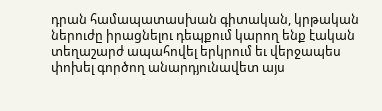դրան համապատասխան գիտական, կրթական ներուժը իրացնելու դեպքում կարող ենք էական տեղաշարժ ապահովել երկրում եւ վերջապես փոխել գործող անարդյունավետ այս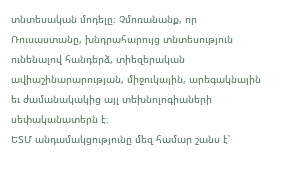տնտեսական մոդելը։ Չմոռանանք, որ Ռուսաստանը, խնդրահարույց տնտեսություն ունենալով հանդերձ, տիեզերական ավիաշինարարության, միջուկային, արեգակնային եւ ժամանակակից այլ տեխնոլոգիաների սեփականատերն է։
ԵՏՄ անդամակցությունը մեզ համար շանս է՝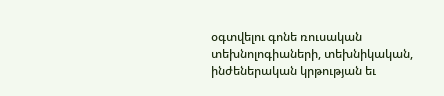օգտվելու գոնե ռուսական տեխնոլոգիաների, տեխնիկական, ինժեներական կրթության եւ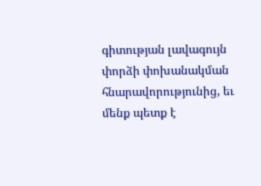գիտության լավագույն փորձի փոխանակման հնարավորությունից, եւ մենք պետք է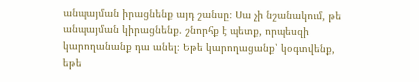անպայման իրացնենք այդ շանսը։ Սա չի նշանակում, թե անպայման կիրացնենք. շնորհք է պետք, որպեսզի կարողանանք դա անել։ Եթե կարողացանք՝ կօգտվենք, եթե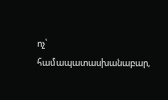ոչ՝ համապատասխանաբար,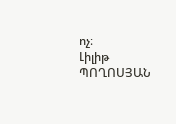ոչ։
Լիլիթ ՊՈՂՈՍՅԱՆ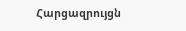Հարցազրույցն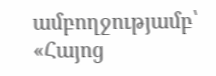ամբողջությամբ՝ «Հայոց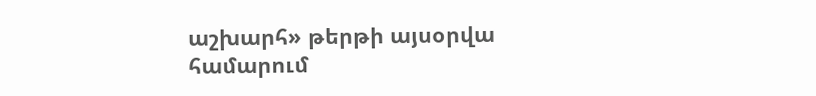աշխարհ» թերթի այսօրվա համարում